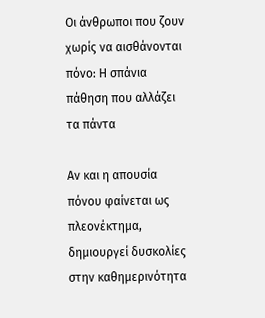Οι άνθρωποι που ζουν χωρίς να αισθάνονται πόνο: Η σπάνια πάθηση που αλλάζει τα πάντα

Αν και η απουσία πόνου φαίνεται ως πλεονέκτημα, δημιουργεί δυσκολίες στην καθημερινότητα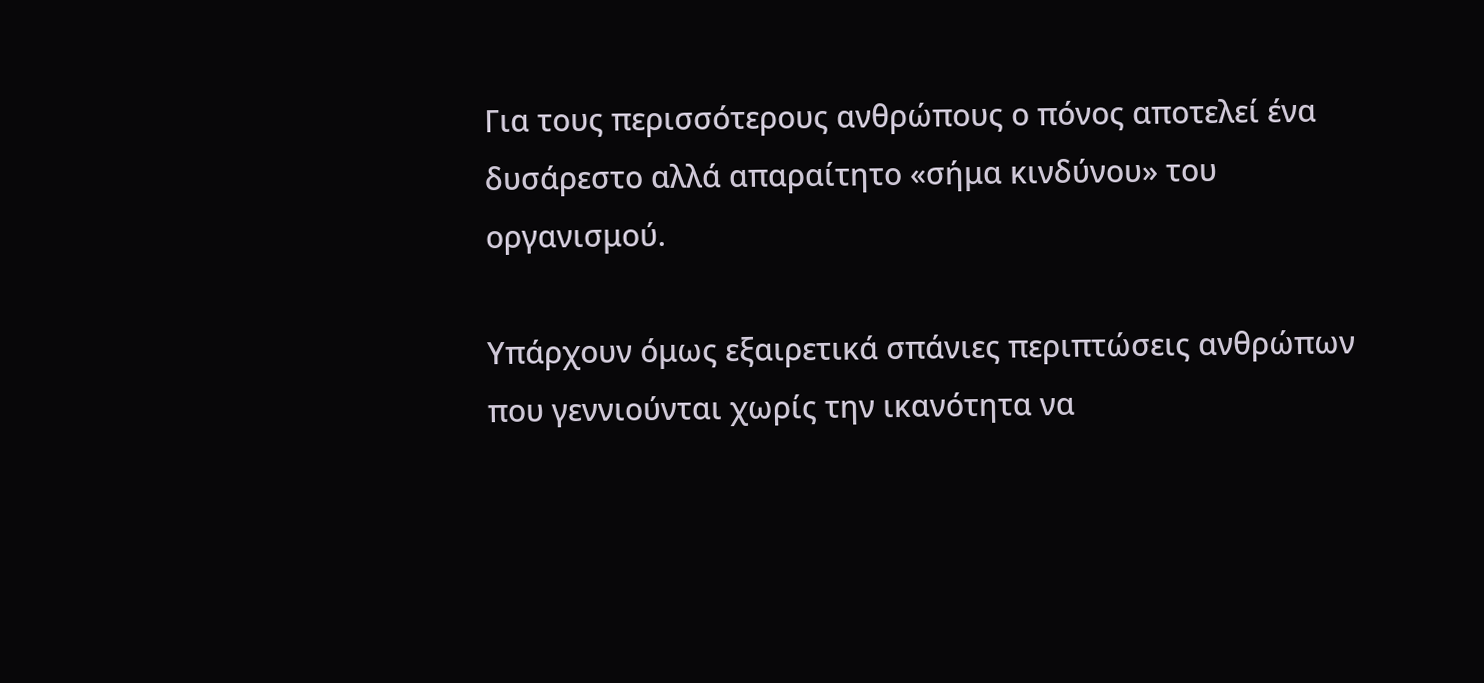Για τους περισσότερους ανθρώπους ο πόνος αποτελεί ένα δυσάρεστο αλλά απαραίτητο «σήμα κινδύνου» του οργανισμού.

Υπάρχουν όμως εξαιρετικά σπάνιες περιπτώσεις ανθρώπων που γεννιούνται χωρίς την ικανότητα να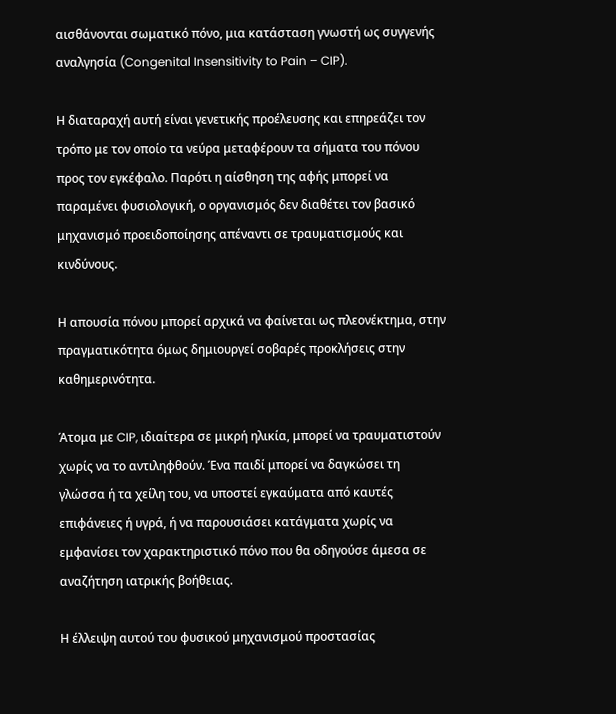αισθάνονται σωματικό πόνο, μια κατάσταση γνωστή ως συγγενής αναλγησία (Congenital Insensitivity to Pain – CIP).

Η διαταραχή αυτή είναι γενετικής προέλευσης και επηρεάζει τον τρόπο με τον οποίο τα νεύρα μεταφέρουν τα σήματα του πόνου προς τον εγκέφαλο. Παρότι η αίσθηση της αφής μπορεί να παραμένει φυσιολογική, ο οργανισμός δεν διαθέτει τον βασικό μηχανισμό προειδοποίησης απέναντι σε τραυματισμούς και κινδύνους.

Η απουσία πόνου μπορεί αρχικά να φαίνεται ως πλεονέκτημα, στην πραγματικότητα όμως δημιουργεί σοβαρές προκλήσεις στην καθημερινότητα.

Άτομα με CIP, ιδιαίτερα σε μικρή ηλικία, μπορεί να τραυματιστούν χωρίς να το αντιληφθούν. Ένα παιδί μπορεί να δαγκώσει τη γλώσσα ή τα χείλη του, να υποστεί εγκαύματα από καυτές επιφάνειες ή υγρά, ή να παρουσιάσει κατάγματα χωρίς να εμφανίσει τον χαρακτηριστικό πόνο που θα οδηγούσε άμεσα σε αναζήτηση ιατρικής βοήθειας.

Η έλλειψη αυτού του φυσικού μηχανισμού προστασίας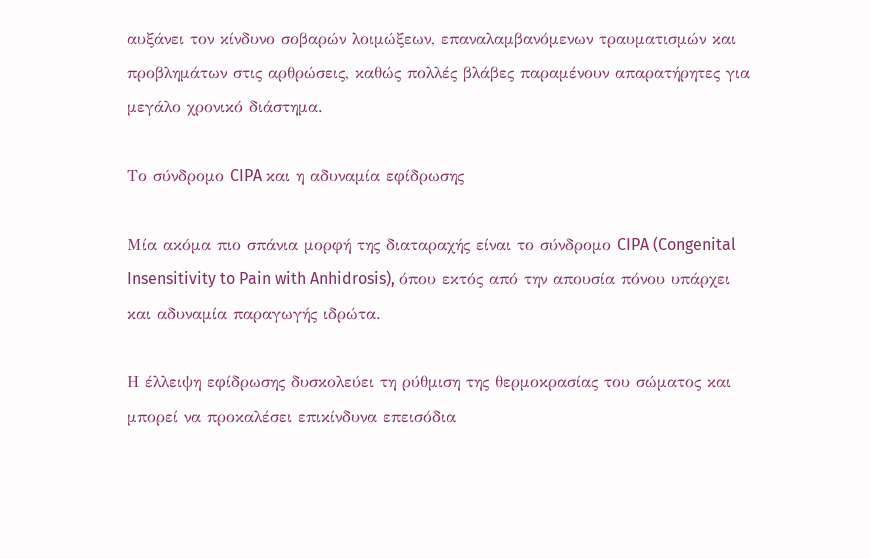αυξάνει τον κίνδυνο σοβαρών λοιμώξεων, επαναλαμβανόμενων τραυματισμών και προβλημάτων στις αρθρώσεις, καθώς πολλές βλάβες παραμένουν απαρατήρητες για μεγάλο χρονικό διάστημα.

Το σύνδρομο CIPA και η αδυναμία εφίδρωσης

Μία ακόμα πιο σπάνια μορφή της διαταραχής είναι το σύνδρομο CIPA (Congenital Insensitivity to Pain with Anhidrosis), όπου εκτός από την απουσία πόνου υπάρχει και αδυναμία παραγωγής ιδρώτα.

Η έλλειψη εφίδρωσης δυσκολεύει τη ρύθμιση της θερμοκρασίας του σώματος και μπορεί να προκαλέσει επικίνδυνα επεισόδια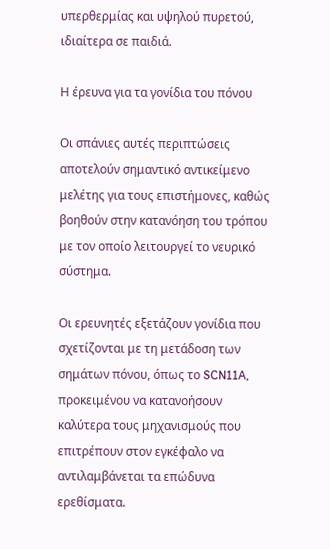υπερθερμίας και υψηλού πυρετού, ιδιαίτερα σε παιδιά.

Η έρευνα για τα γονίδια του πόνου

Οι σπάνιες αυτές περιπτώσεις αποτελούν σημαντικό αντικείμενο μελέτης για τους επιστήμονες, καθώς βοηθούν στην κατανόηση του τρόπου με τον οποίο λειτουργεί το νευρικό σύστημα.

Οι ερευνητές εξετάζουν γονίδια που σχετίζονται με τη μετάδοση των σημάτων πόνου, όπως το SCN11A, προκειμένου να κατανοήσουν καλύτερα τους μηχανισμούς που επιτρέπουν στον εγκέφαλο να αντιλαμβάνεται τα επώδυνα ερεθίσματα.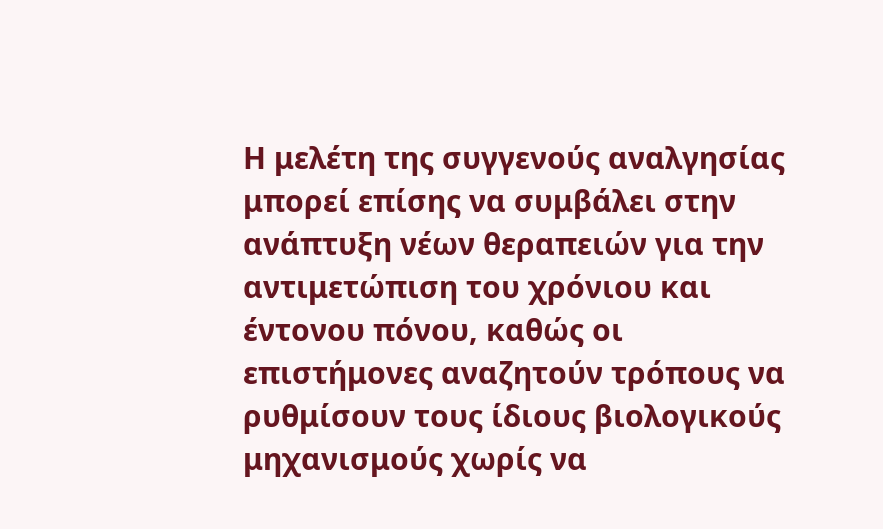Η μελέτη της συγγενούς αναλγησίας μπορεί επίσης να συμβάλει στην ανάπτυξη νέων θεραπειών για την αντιμετώπιση του χρόνιου και έντονου πόνου, καθώς οι επιστήμονες αναζητούν τρόπους να ρυθμίσουν τους ίδιους βιολογικούς μηχανισμούς χωρίς να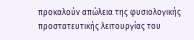προκαλούν απώλεια της φυσιολογικής προστατευτικής λειτουργίας του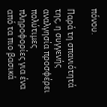πόνου.

Παρά τη σπανιότητά της, η συγγενής αναλγησία προσφέρει πολύτιμες πληροφορίες για ένα από τα πιο βασικά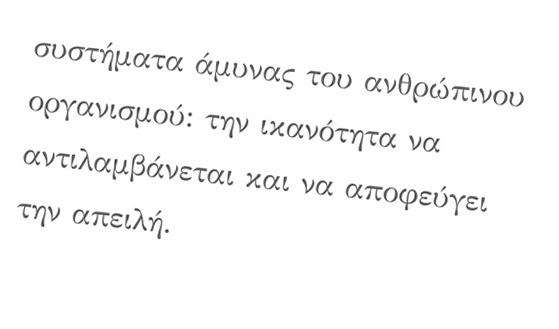συστήματα άμυνας του ανθρώπινου οργανισμού: την ικανότητα να αντιλαμβάνεται και να αποφεύγει την απειλή.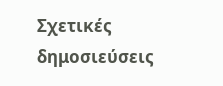Σχετικές δημοσιεύσεις